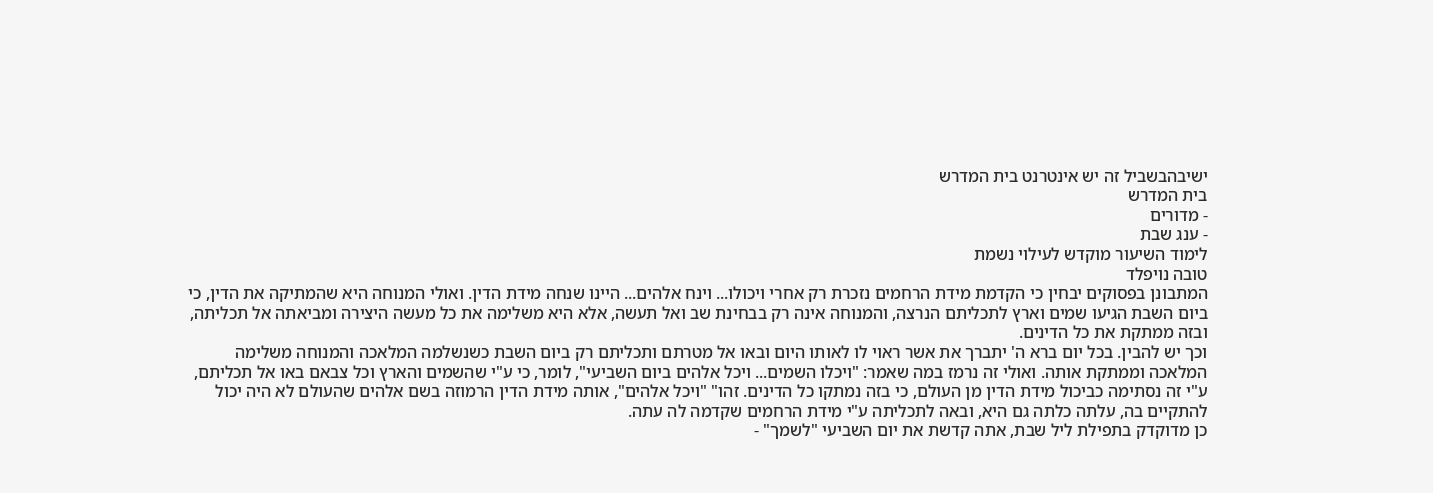ישיבהבשביל זה יש אינטרנט בית המדרש
בית המדרש
- מדורים
- ענג שבת
לימוד השיעור מוקדש לעילוי נשמת
טובה נויפלד
המתבונן בפסוקים יבחין כי הקדמת מידת הרחמים נזכרת רק אחרי ויכולו... וינח אלהים... היינו שנחה מידת הדין. ואולי המנוחה היא שהמתיקה את הדין, כי ביום השבת הגיעו שמים וארץ לתכליתם הנרצה, והמנוחה אינה רק בבחינת שב ואל תעשה, אלא היא משלימה את כל מעשה היצירה ומביאתה אל תכליתה, ובזה ממתקת את כל הדינים.
וכך יש להבין. בכל יום ברא ה' יתברך את אשר ראוי לו לאותו היום ובאו אל מטרתם ותכליתם רק ביום השבת כשנשלמה המלאכה והמנוחה משלימה המלאכה וממתקת אותה. ואולי זה נרמז במה שאמר: "ויכלו השמים... ויכל אלהים ביום השביעי", לומר, כי ע"י שהשמים והארץ וכל צבאם באו אל תכליתם, ע"י זה נסתימה כביכול מידת הדין מן העולם, כי בזה נמתקו כל הדינים. זהו" "ויכל אלהים", אותה מידת הדין הרמוזה בשם אלהים שהעולם לא היה יכול להתקיים בה, עלתה כלתה גם היא, ובאה לתכליתה ע"י מידת הרחמים שקדמה לה עתה.
כן מדוקדק בתפילת ליל שבת, אתה קדשת את יום השביעי "לשמך" -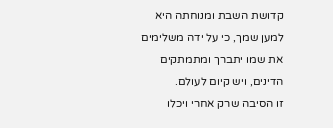קדושת השבת ומנוחתה היא למען שמך, כי על ידה משלימים את שמו יתברך ומתמתקים הדינים, ויש קיום לעולם.
זו הסיבה שרק אחרי ויכלו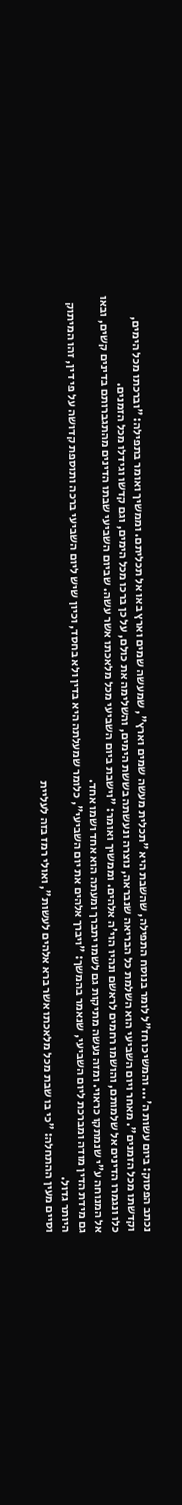נכתב הפסוק: ביום עשות ה'... והמשיכו חז"ל לומר בנוסח התפילה, שהשבת היא "תכלית מעשה שמים וארץ", שמעשה שמים וארץ באו אל תכליתם. וממשיך ואומר בתפילה: "וברכתו מכל הימים, וקדשתו מכל הזמנים". מאחר ויום השביעי הוא השלמת כל הבריאה שנבראה, נוצרה ונעשתה בששת הימים, והשלימה את כולם, על כן ברכו מכל הימים, וגם קדשו וגידלו מכל הזמנים.
כלו ונגמרו הדינים אל שלמותם, והושמו רחמים לראשם ונהיו הוי'ה אלהים. וממשיך ואומר: "וישבת ביום השביעי מכל מלאכתו אשר עשה. שביום השביעי שבתו הדינים מהתגברותם בדינים קשים, ובאו אל המנוחה ע"י שנמתקו כראוי. ומזה נעשה מתיקות גם לשמו יתברך ומעתה הוא אחד ושמו אחד.
גם מידת הדין מודה ומברכת ליום השביעי, שנאמר בהמשך: "ויברך אלהים את יום השביעי", כלומר שמעלתה היא בדין ולא בחסד, וכיון שיש ליום השביעי ברכה ותוספת קדושה על פי דין, זהו המיתוק היותר גדול.
וסיים מעין ההתחלה: "כי בו שבת מכל מלאכתו אשר ברא אלהים לעשות", ואולי רמז בזה לעליית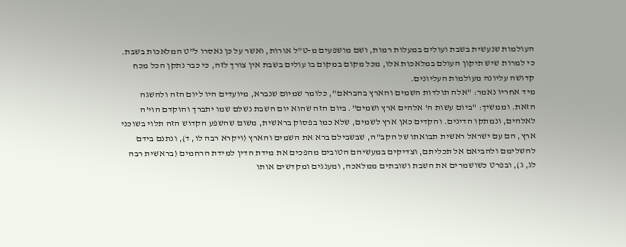העולמות שנעשית בשבת ועולים במעלות רמות, ושם מושפעים מ-ט"ל אורות, ואשר על כן נאסרו ל"ט המלאכות בשבת. כי למרות שיש תיקון העולם במלאכות אלו, מכל מקום במקום בו עולים בשבת אין צורך לזה, כי כבר נתקן הכל מכח קדושה עליונה מעולמות העליונים.
מיד אחריו נאמר: "אלה תולדות השמים והארץ בהבראם", כלומר שמיום שנברא, מיועדים היו ליום הזה ולהשגה הזאת. וממשיך: "ביום עשות ה' אלהים ארץ ושמים". ביום הזה שהוא יום השבת נשלם שמו יתברך והוקדם הוי'ה לאלהים, ונמתקו הדינים. והקדים כאן ארץ לשמים, שלא כמו בפסוק בראשית, משום שהשפע הקדוש הזה תלוי בשוכני ארץ, הם עם ישראל ראשית תבואתו של הקב"ה, שבשבילם ברא את השמים והארץ (ויקרא רבה לו, ד), ונתנם בידם להשלימם ולהביאם אל תכליתם, וצדיקים במעשיהם הטובים מהפכים את מידת הדין למידת הרחמים (בראשית רבה לג, ג), ובפרט כשושמרים את השבת ושובתים ממלאכה, ומענגים ומקדשים אותו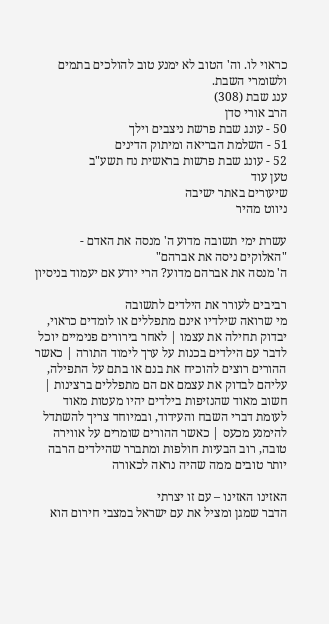כראוי לו. וה' הטוב לא ימנע טוב להולכים בתמים ולשומרי השבת.
ענג שבת (308)
הרב אורי סדן
50 - עונג שבת פרשת ניצבים וילך
51 - השלמת הבריאה ומיתוק הדינים
52 - עונג שבת פרשות בראשית נח תשע"ב
טען עוד
שיעורים באתר ישיבה
ניווט מהיר

עשרת ימי תשובה מדוע ה' מנסה את האדם - "האלוקים ניסה את אברהם"
ה' מנסה את אברהם מדוע? הרי יודע אם יעמוד בניסיון

רביבים לעורר את הילדים לתשובה
מי שרואה שילדיו אינם מתפללים או לומדים כראוי, יבדוק תחילה את עצמו | לאחר בירורים פנימיים יוכל לדבר עם הילדים בכנות על ערך לימוד התורה | כאשר ההורים רוצים להוכיח את בנם או בתם על התפילה, עליהם לבדוק את עצמם אם הם מתפללים ברצינות | חשוב מאוד שהנזיפות בילדים יהיו מעטות מאוד לעומת דברי השבח והעידוד, ובמיוחד צריך להשתדל להימנע מכעס | כאשר ההורים שומרים על אווירה טובה, רוב הבעיות חולפות ומתברר שהילדים הרבה יותר טובים ממה שהיה נראה לכאורה

האזינו האזינו – עם זו יצרתי
הדבר שמגן ומציל את עם ישראל במצבי חירום הוא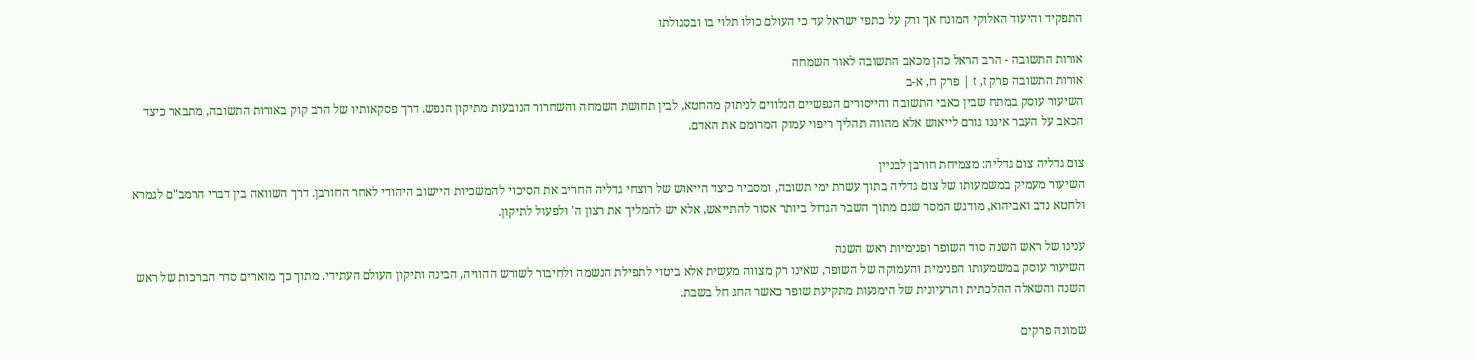התפקיד והיעוד האלוקי המונח אך ורק על כתפי ישראל עד כי העולם כולו תלוי בו ובסגולתו

אורות התשובה - הרב הראל כהן מכאב התשובה לאור השמחה
אורות התשובה פרק ז, ז | פרק ח, א-ב
השיעור עוסק במתח שבין כאבי התשובה והייסורים הנפשיים הנלווים לניתוק מהחטא, לבין תחושת השמחה והשחרור הנובעות מתיקון הנפש. דרך פסקאותיו של הרב קוק באורות התשובה, מתבאר כיצד הכאב על העבר איננו גורם לייאוש אלא מהווה תהליך ריפוי עמוק המרומם את האדם.

צום גדליה צום גדליה: מצמיחת חורבן לבניין
השיעור מעמיק במשמעותו של צום גדליה בתוך עשרת ימי תשובה, ומסביר כיצד הייאוש של רוצחי גדליה החריב את הסיכוי להמשכיות היישוב היהודי לאחר החורבן. דרך השוואה בין דברי הרמב"ם לגמרא ולחטא נדב ואביהוא, מודגש המסר שגם מתוך השבר הגדול ביותר אסור להתייאש, אלא יש להמליך את רצון ה' ולפעול לתיקון.

ענינו של ראש השנה סוד השופר ופנימיות ראש השנה
השיעור עוסק במשמעותו הפנימית והעמוקה של השופר, שאינו רק מצווה מעשית אלא ביטוי לתפילת הנשמה ולחיבור לשורש ההוויה, הבינה ותיקון העולם העתידי. מתוך כך מוארים סדר הברכות של ראש השנה והשאלה ההלכתית והרעיונית של הימנעות מתקיעת שופר כאשר החג חל בשבת.

שמונה פרקים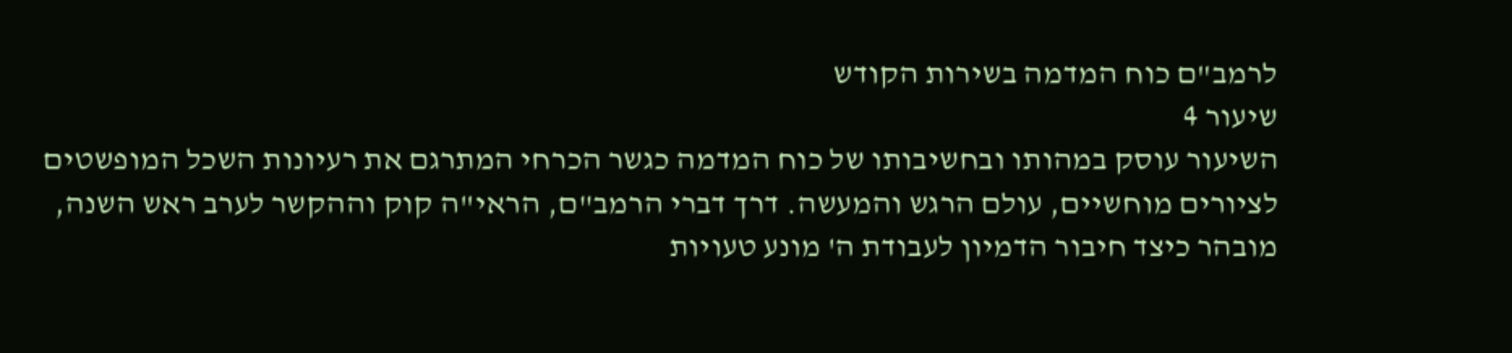לרמב"ם כוח המדמה בשירות הקודש
שיעור 4
השיעור עוסק במהותו ובחשיבותו של כוח המדמה כגשר הכרחי המתרגם את רעיונות השכל המופשטים לציורים מוחשיים, עולם הרגש והמעשה. דרך דברי הרמב"ם, הראי"ה קוק וההקשר לערב ראש השנה, מובהר כיצד חיבור הדמיון לעבודת ה' מונע טעויות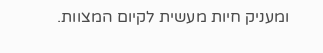ומעניק חיות מעשית לקיום המצוות.